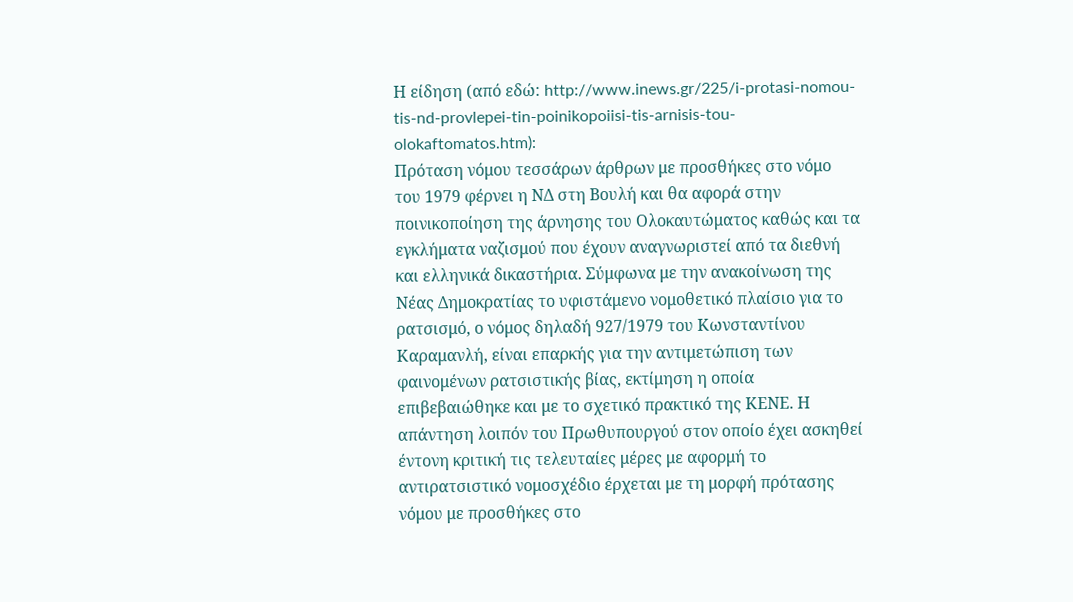Η είδηση (από εδώ: http://www.inews.gr/225/i-protasi-nomou-tis-nd-provlepei-tin-poinikopoiisi-tis-arnisis-tou-olokaftomatos.htm):
Πρόταση νόμου τεσσάρων άρθρων με προσθήκες στο νόμο του 1979 φέρνει η ΝΔ στη Βουλή και θα αφορά στην ποινικοποίηση της άρνησης του Ολοκαυτώματος καθώς και τα εγκλήματα ναζισμού που έχουν αναγνωριστεί από τα διεθνή και ελληνικά δικαστήρια. Σύμφωνα με την ανακοίνωση της Νέας Δημοκρατίας το υφιστάμενο νομοθετικό πλαίσιο για το ρατσισμό, ο νόμος δηλαδή 927/1979 του Κωνσταντίνου Καραμανλή, είναι επαρκής για την αντιμετώπιση των φαινομένων ρατσιστικής βίας, εκτίμηση η οποία επιβεβαιώθηκε και με το σχετικό πρακτικό της ΚΕΝΕ. Η απάντηση λοιπόν του Πρωθυπουργού στον οποίο έχει ασκηθεί έντονη κριτική τις τελευταίες μέρες με αφορμή το αντιρατσιστικό νομοσχέδιο έρχεται με τη μορφή πρότασης νόμου με προσθήκες στο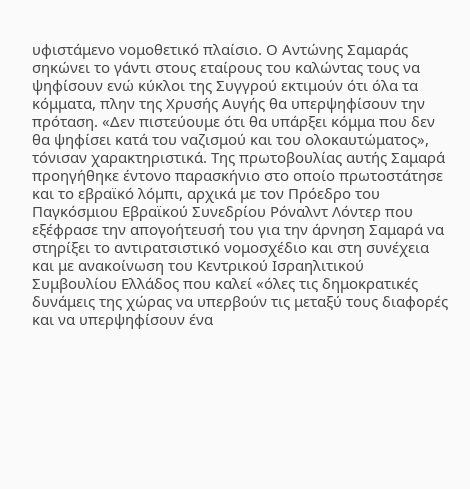υφιστάμενο νομοθετικό πλαίσιο. Ο Αντώνης Σαμαράς σηκώνει το γάντι στους εταίρους του καλώντας τους να ψηφίσουν ενώ κύκλοι της Συγγρού εκτιμούν ότι όλα τα κόμματα, πλην της Χρυσής Αυγής θα υπερψηφίσουν την πρόταση. «Δεν πιστεύουμε ότι θα υπάρξει κόμμα που δεν θα ψηφίσει κατά του ναζισμού και του ολοκαυτώματος», τόνισαν χαρακτηριστικά. Της πρωτοβουλίας αυτής Σαμαρά προηγήθηκε έντονο παρασκήνιο στο οποίο πρωτοστάτησε και το εβραϊκό λόμπι, αρχικά με τον Πρόεδρο του Παγκόσμιου Εβραϊκού Συνεδρίου Ρόναλντ Λόντερ που εξέφρασε την απογοήτευσή του για την άρνηση Σαμαρά να στηρίξει το αντιρατσιστικό νομοσχέδιο και στη συνέχεια και με ανακοίνωση του Κεντρικού Ισραηλιτικού Συμβουλίου Ελλάδος που καλεί «όλες τις δημοκρατικές δυνάμεις της χώρας να υπερβούν τις μεταξύ τους διαφορές και να υπερψηφίσουν ένα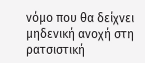νόμο που θα δείχνει μηδενική ανοχή στη ρατσιστική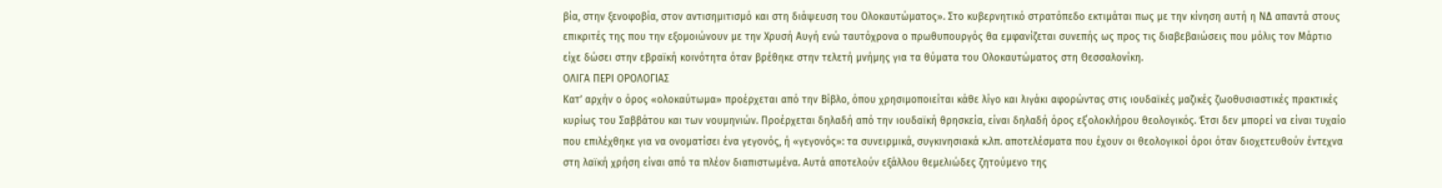βία, στην ξενοφοβία, στον αντισημιτισμό και στη διάψευση του Ολοκαυτώματος». Στο κυβερνητικό στρατόπεδο εκτιμάται πως με την κίνηση αυτή η ΝΔ απαντά στους επικριτές της που την εξομοιώνουν με την Χρυσή Αυγή ενώ ταυτόχρονα ο πρωθυπουργός θα εμφανίζεται συνεπής ως προς τις διαβεβαιώσεις που μόλις τον Μάρτιο είχε δώσει στην εβραϊκή κοινότητα όταν βρέθηκε στην τελετή μνήμης για τα θύματα του Ολοκαυτώματος στη Θεσσαλονίκη.
ΟΛΙΓΑ ΠΕΡΙ ΟΡΟΛΟΓΙΑΣ
Κατ’ αρχήν ο όρος «ολοκαύτωμα» προέρχεται από την Βίβλο, όπου χρησιμοποιείται κάθε λίγο και λιγάκι αφορώντας στις ιουδαϊκές μαζικές ζωοθυσιαστικές πρακτικές κυρίως του Σαββάτου και των νουμηνιών. Προέρχεται δηλαδή από την ιουδαϊκή θρησκεία, είναι δηλαδή όρος εξ΄ολοκλήρου θεολογικός. Έτσι δεν μπορεί να είναι τυχαίο που επιλέχθηκε για να ονοματίσει ένα γεγονός, ή «γεγονός»: τα συνειρμικά, συγκινησιακά κ.λπ. αποτελέσματα που έχουν οι θεολογικοί όροι όταν διοχετευθούν έντεχνα στη λαϊκή χρήση είναι από τα πλέον διαπιστωμένα. Αυτά αποτελούν εξάλλου θεμελιώδες ζητούμενο της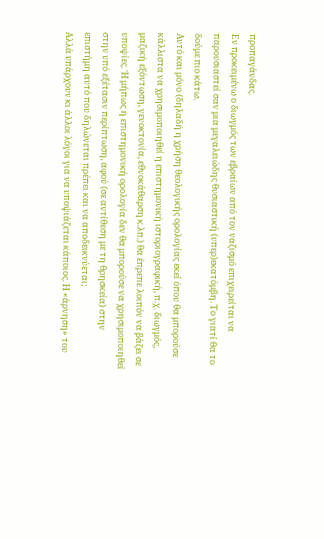προπαγάνδας.
Εν προκειμένω ο διωγμός των εβραίων από τον ναζισμό επιχειρείται να παρουσιαστεί σαν μια μεγαλειώδης θυσιαστική (υπερ)εκατόμβη. Το γιατί θα το δούμε πιο κάτω.
Αυτό και μόνο (δηλαδή η χρήση θεολογικής ορολογίας εκεί όπου θα μπορούσε κάλλιστα να χρησιμοποιηθεί η επιστημονική ιστοριογραφική, π.χ. διωγμός, μαζική εξόντωση, γενοκτονία, εθνοκάθαρση κ.λπ.) θα έπρεπε λοιπόν να βάζει σε υποψίες. Ή μήπως η επιστημονική ορολογία δεν θα μπορούσε να χρησιμοποιηθεί στην υπό εξέτασιν περίπτωση, αφού (σε αντίθεση με τη θρησκεία) στην επιστήμη αυτό που δηλώνεται πρέπει και να αποδεικνύεται;
Αλλά υπάρχουν κι άλλοι λόγοι για να υποψιάζεται κάποιος. Η «άρνηση» του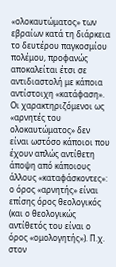«ολοκαυτώματος» των εβραίων κατά τη διάρκεια το δευτέρου παγκοσμίου πολέμου, προφανώς αποκαλείται έτσι σε αντιδιαστολή με κάποια αντίστοιχη «κατάφαση». Οι χαρακτηριζόμενοι ως «αρνητές του ολοκαυτώματος» δεν είναι ωστόσο κάποιοι που έχουν απλώς αντίθετη άποψη από κάποιους άλλους «καταφάσκοντες»: ο όρος «αρνητής» είναι επίσης όρος θεολογικός (και ο θεολογικώς αντίθετός του είναι ο όρος «ομολογητής»). Π.χ. στον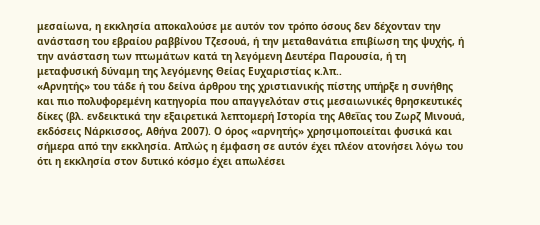μεσαίωνα, η εκκλησία αποκαλούσε με αυτόν τον τρόπο όσους δεν δέχονταν την ανάσταση του εβραίου ραββίνου Τζεσουά, ή την μεταθανάτια επιβίωση της ψυχής, ή την ανάσταση των πτωμάτων κατά τη λεγόμενη Δευτέρα Παρουσία, ή τη μεταφυσική δύναμη της λεγόμενης Θείας Ευχαριστίας κ.λπ..
«Αρνητής» του τάδε ή του δείνα άρθρου της χριστιανικής πίστης υπήρξε η συνήθης και πιο πολυφορεμένη κατηγορία που απαγγελόταν στις μεσαιωνικές θρησκευτικές δίκες (βλ. ενδεικτικά την εξαιρετικά λεπτομερή Ιστορία της Αθεΐας του Ζωρζ Μινουά, εκδόσεις Νάρκισσος, Αθήνα 2007). Ο όρος «αρνητής» χρησιμοποιείται φυσικά και σήμερα από την εκκλησία. Απλώς η έμφαση σε αυτόν έχει πλέον ατονήσει λόγω του ότι η εκκλησία στον δυτικό κόσμο έχει απωλέσει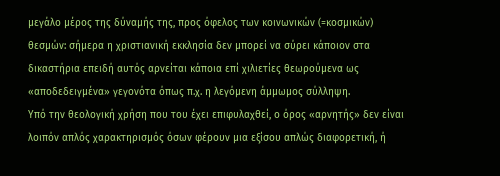μεγάλο μέρος της δύναμής της, προς όφελος των κοινωνικών (=κοσμικών) θεσμών: σήμερα η χριστιανική εκκλησία δεν μπορεί να σύρει κάποιον στα δικαστήρια επειδή αυτός αρνείται κάποια επί χιλιετίες θεωρούμενα ως «αποδεδειγμένα» γεγονότα όπως π.χ. η λεγόμενη άμμωμος σύλληψη.
Υπό την θεολογική χρήση που του έχει επιφυλαχθεί, ο όρος «αρνητής» δεν είναι λοιπόν απλός χαρακτηρισμός όσων φέρουν μια εξίσου απλώς διαφορετική, ή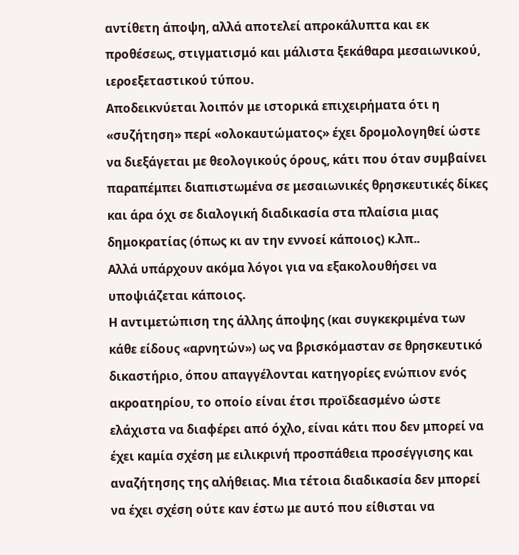αντίθετη άποψη, αλλά αποτελεί απροκάλυπτα και εκ προθέσεως, στιγματισμό και μάλιστα ξεκάθαρα μεσαιωνικού, ιεροεξεταστικού τύπου.
Αποδεικνύεται λοιπόν με ιστορικά επιχειρήματα ότι η «συζήτηση» περί «ολοκαυτώματος» έχει δρομολογηθεί ώστε να διεξάγεται με θεολογικούς όρους, κάτι που όταν συμβαίνει παραπέμπει διαπιστωμένα σε μεσαιωνικές θρησκευτικές δίκες και άρα όχι σε διαλογική διαδικασία στα πλαίσια μιας δημοκρατίας (όπως κι αν την εννοεί κάποιος) κ.λπ..
Αλλά υπάρχουν ακόμα λόγοι για να εξακολουθήσει να υποψιάζεται κάποιος.
Η αντιμετώπιση της άλλης άποψης (και συγκεκριμένα των κάθε είδους «αρνητών») ως να βρισκόμασταν σε θρησκευτικό δικαστήριο, όπου απαγγέλονται κατηγορίες ενώπιον ενός ακροατηρίου, το οποίο είναι έτσι προϊδεασμένο ώστε ελάχιστα να διαφέρει από όχλο, είναι κάτι που δεν μπορεί να έχει καμία σχέση με ειλικρινή προσπάθεια προσέγγισης και αναζήτησης της αλήθειας. Μια τέτοια διαδικασία δεν μπορεί να έχει σχέση ούτε καν έστω με αυτό που είθισται να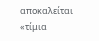αποκαλείται «τίμια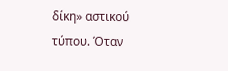δίκη» αστικού τύπου. Όταν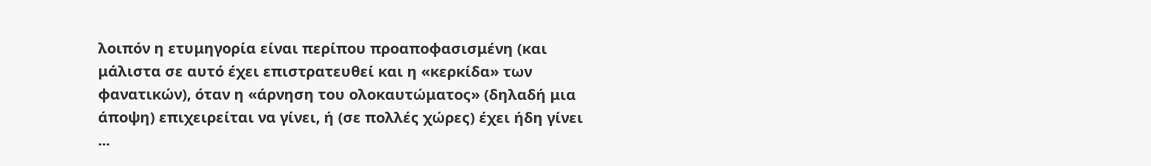λοιπόν η ετυμηγορία είναι περίπου προαποφασισμένη (και μάλιστα σε αυτό έχει επιστρατευθεί και η «κερκίδα» των φανατικών), όταν η «άρνηση του ολοκαυτώματος» (δηλαδή μια άποψη) επιχειρείται να γίνει, ή (σε πολλές χώρες) έχει ήδη γίνει ...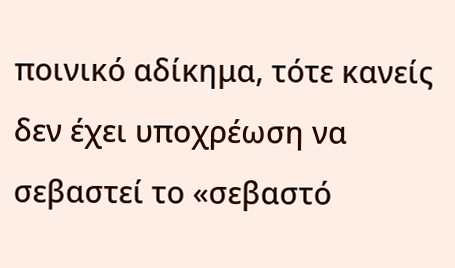ποινικό αδίκημα, τότε κανείς δεν έχει υποχρέωση να σεβαστεί το «σεβαστό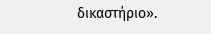δικαστήριο».